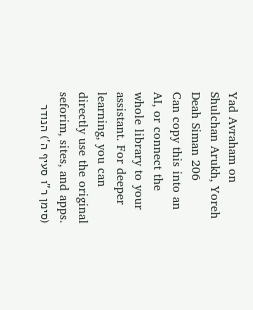Yad Avraham on Shulchan Arukh, Yoreh Deah Siman 206
Can copy this into an AI, or connect the whole library to your assistant. For deeper learning, you can directly use the original seforim, sites, and apps.
(סימן ר"ו סעיף ה') הנודר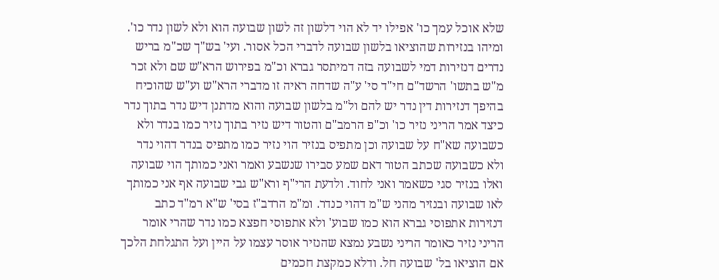שלא אוכל עמך כו' אפילו יד לא הוי דלשון זה לשון שבועה הוא ולא לשון נדר כו'. ומיהו בנזירות שהוציאו בלשון שבועה לדברי הכל אסור. ועי' בש"ך שכ"מ בריש נדרים דנזירות דמי לשבועה בזה דמיתסר גברא וכ"מ בפירוש הרא"ש שם ולא זכר מ"ש בתשו' הרשד"ם חי"ד סי' ע"ה שדחה ראיה זו מדברי הרא"ש וע"ש שהוכיח בהיפך דנזירות דין נדר יש להם ול"מ בלשון שבועה והוא מדתנן דיש נדר בתוך נדר כיצד אמר הריני נזיר כו' וכ"פ הרמב"ם והטור דיש נזיר בתוך נזיר כמו בנדר ולא כשבועה שא"ח על שבועה וכן מתפיס בנזיר הוי נזיר כמו מתפיס בנדר דהוי נדר ולא כשבועה שכתב הטור דאם שמע סבירו שנשבע ואמר ואני כמותך הוי שבועה ואלו בנזיר סגי כשאמר ואני לחוד. ולדעת הרי"ף ורא"ש גבי שבועה אף אני כמותך לאו שבועה ובנזיר מהני ש"מ דהוי כנדר. ומ"מ הרדב"ז בסי' ש"א רמ"ד כתב דנזירות אתפוסי גברא הוא כמו שבוע' ולא אתפוסי חפצא כמו נדר שהרי אומר הריני נזיר כאומר הריני נשבע נמצא שהנזיר אוסר עצמו על היין ועל התגלחת הלכך אם הוציאו בל' שבועה חל. ודלא כמקצת חכמים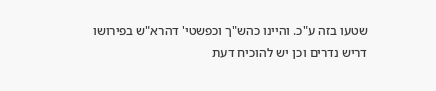שטעו בזה ע"כ. והיינו כהש"ך וכפשטי' דהרא"ש בפירושו דריש נדרים וכן יש להוכיח דעת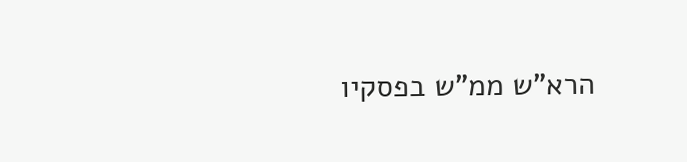הרא"ש ממ"ש בפסקיו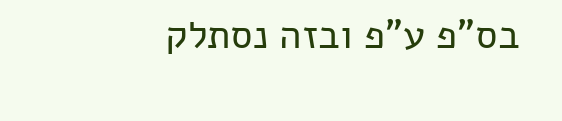בס"פ ע"פ ובזה נסתלק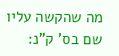מה שהקשה עליו שם בס' ק"נ: